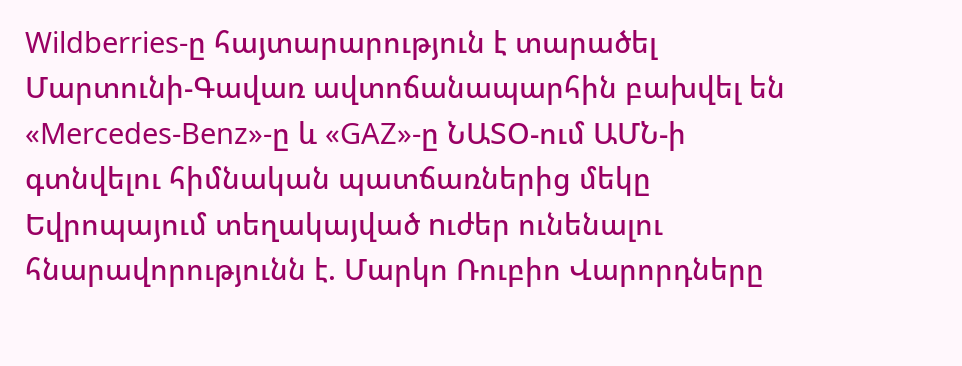Wildberries-ը հայտարարություն է տարածել Մարտունի-Գավառ ավտոճանապարհին բախվել են «Mercedes-Benz»-ը և «GAZ»-ը ՆԱՏՕ-ում ԱՄՆ-ի գտնվելու հիմնական պատճառներից մեկը Եվրոպայում տեղակայված nւժեր ունենալու հնարավորությունն է. Մարկո Ռուբիո Վարորդները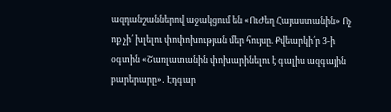ազդանշաններով աջակցում են «ՈւԺեղ Հայաստանին» Ոչ ոք չի՛ խլելու փոփոխության մեր հույսը. Քվեարկի՛ր 3-ի օգտին «Շառլատանին փոխարինելու է գալիս ազգային բարերարը»․ Էդգար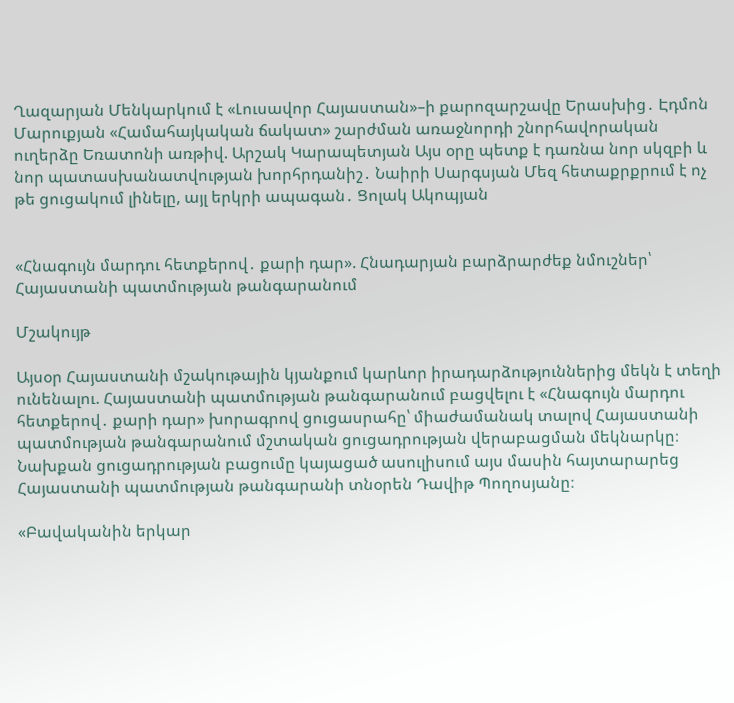Ղազարյան Մենկարկում է «Լուսավոր Հայաստան»–ի քարոզարշավը Երասխից․ Էդմոն Մարուքյան «Համահայկական ճակատ» շարժման առաջնորդի շնորհավորական ուղերձը Եռատոնի առթիվ. Արշակ Կարապետյան Այս օրը պետք է դառնա նոր սկզբի և նոր պատասխանատվության խորհրդանիշ․ Նաիրի Սարգսյան Մեզ հետաքրքրում է ոչ թե ցուցակում լինելը, այլ երկրի ապագան․ Ցոլակ Ակոպյան


«Հնագույն մարդու հետքերով․ քարի դար». Հնադարյան բարձրարժեք նմուշներ՝ Հայաստանի պատմության թանգարանում

Մշակույթ

Այսօր Հայաստանի մշակութային կյանքում կարևոր իրադարձություններից մեկն է տեղի ունենալու. Հայաստանի պատմության թանգարանում բացվելու է «Հնագույն մարդու հետքերով․ քարի դար» խորագրով ցուցասրահը՝ միաժամանակ տալով Հայաստանի պատմության թանգարանում մշտական ցուցադրության վերաբացման մեկնարկը։ Նախքան ցուցադրության բացումը կայացած ասուլիսում այս մասին հայտարարեց Հայաստանի պատմության թանգարանի տնօրեն Դավիթ Պողոսյանը։

«Բավականին երկար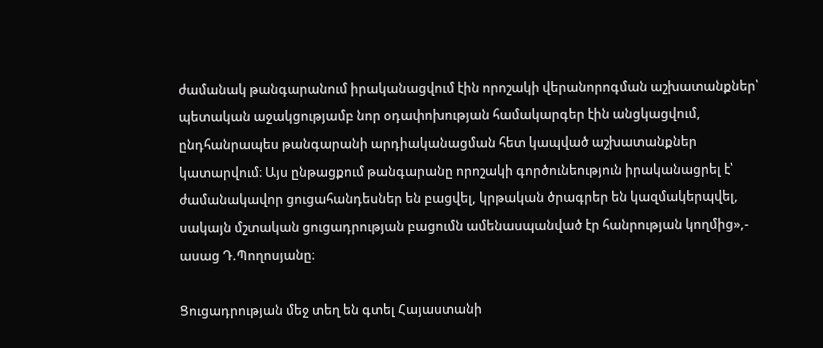ժամանակ թանգարանում իրականացվում էին որոշակի վերանորոգման աշխատանքներ՝ պետական աջակցությամբ նոր օդափոխության համակարգեր էին անցկացվում, ընդհանրապես թանգարանի արդիականացման հետ կապված աշխատանքներ կատարվում։ Այս ընթացքում թանգարանը որոշակի գործունեություն իրականացրել է՝ ժամանակավոր ցուցահանդեսներ են բացվել, կրթական ծրագրեր են կազմակերպվել, սակայն մշտական ցուցադրության բացումն ամենասպանված էր հանրության կողմից»,- ասաց Դ.Պողոսյանը։

Ցուցադրության մեջ տեղ են գտել Հայաստանի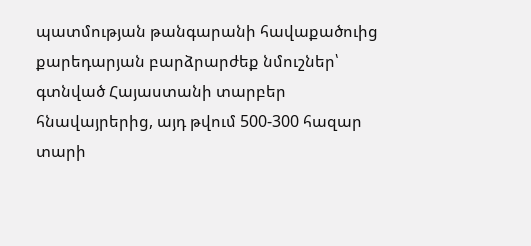պատմության թանգարանի հավաքածուից քարեդարյան բարձրարժեք նմուշներ՝ գտնված Հայաստանի տարբեր հնավայրերից, այդ թվում 500-300 հազար տարի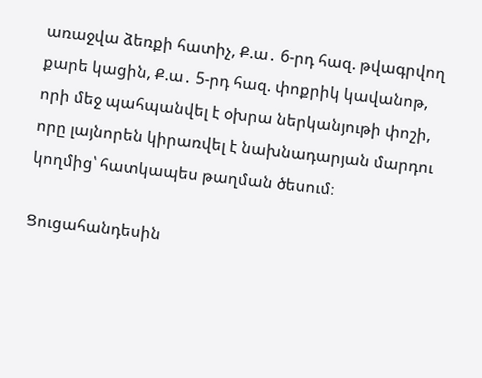առաջվա ձեռքի հատիչ, Ք.ա․ 6-րդ հազ. թվագրվող քարե կացին, Ք.ա․ 5-րդ հազ. փոքրիկ կավանոթ, որի մեջ պահպանվել է օխրա ներկանյութի փոշի, որը լայնորեն կիրառվել է նախնադարյան մարդու կողմից՝ հատկապես թաղման ծեսում։

Ցուցահանդեսին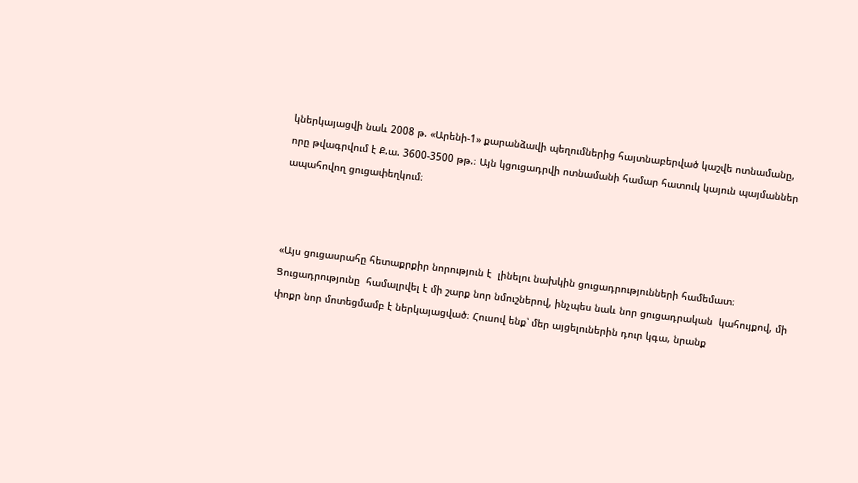կներկայացվի նաև 2008 թ. «Արենի-1» քարանձավի պեղումներից հայտնաբերված կաշվե ոտնամանը, որը թվագրվում է Ք.ա. 3600-3500 թթ.։ Այն կցուցադրվի ոտնամանի համար հատուկ կայուն պայմաններ ապահովող ցուցափեղկում։



«Այս ցուցասրահը հետաքրքիր նորություն է  լինելու նախկին ցուցադրությունների համեմատ։ Ցուցադրությունը  համալրվել է մի շարք նոր նմուշներով, ինչպես նաև նոր ցուցադրական  կահույքով, մի փոքր նոր մոտեցմամբ է ներկայացված։ Հուսով ենք՝ մեր այցելուներին դուր կգա, նրանք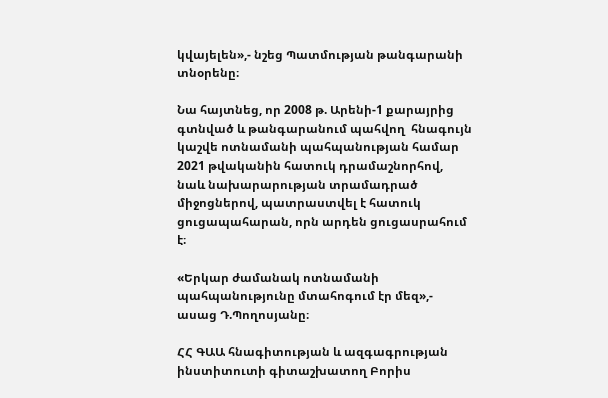կվայելեն»,- նշեց Պատմության թանգարանի տնօրենը։

Նա հայտնեց, որ 2008 թ. Արենի-1 քարայրից գտնված և թանգարանում պահվող  հնագույն կաշվե ոտնամանի պահպանության համար 2021 թվականին հատուկ դրամաշնորհով, նաև նախարարության տրամադրած միջոցներով, պատրաստվել է հատուկ ցուցապահարան, որն արդեն ցուցասրահում է։

«Երկար ժամանակ ոտնամանի պահպանությունը մտահոգում էր մեզ»,- ասաց Դ.Պողոսյանը։

ՀՀ ԳԱԱ հնագիտության և ազգագրության ինստիտուտի գիտաշխատող Բորիս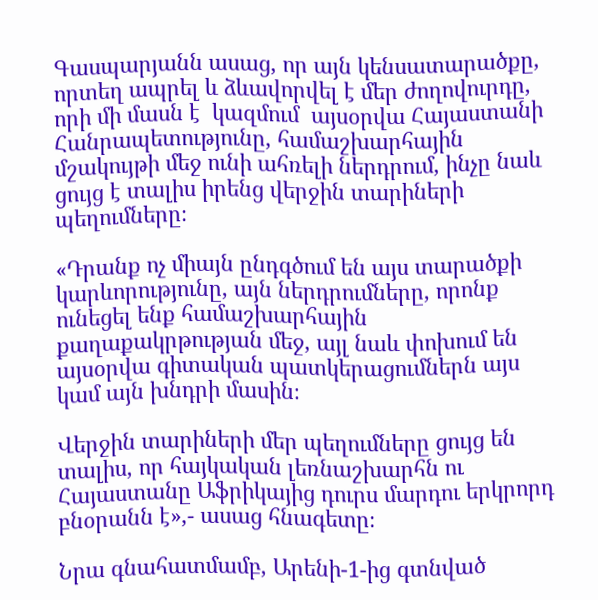Գասպարյանն ասաց, որ այն կենսատարածքը, որտեղ ապրել և ձևավորվել է մեր ժողովուրդը, որի մի մասն է  կազմում  այսօրվա Հայաստանի Հանրապետությունը, համաշխարհային մշակույթի մեջ ունի ահռելի ներդրում, ինչը նաև ցույց է տալիս իրենց վերջին տարիների պեղումները։

«Դրանք ոչ միայն ընդգծում են այս տարածքի կարևորությունը, այն ներդրումները, որոնք ունեցել ենք համաշխարհային քաղաքակրթության մեջ, այլ նաև փոխում են այսօրվա գիտական պատկերացումներն այս կամ այն խնդրի մասին։

Վերջին տարիների մեր պեղումները ցույց են տալիս, որ հայկական լեռնաշխարհն ու Հայաստանը Աֆրիկայից դուրս մարդու երկրորդ բնօրանն է»,- ասաց հնագետը։

Նրա գնահատմամբ, Արենի-1-ից գտնված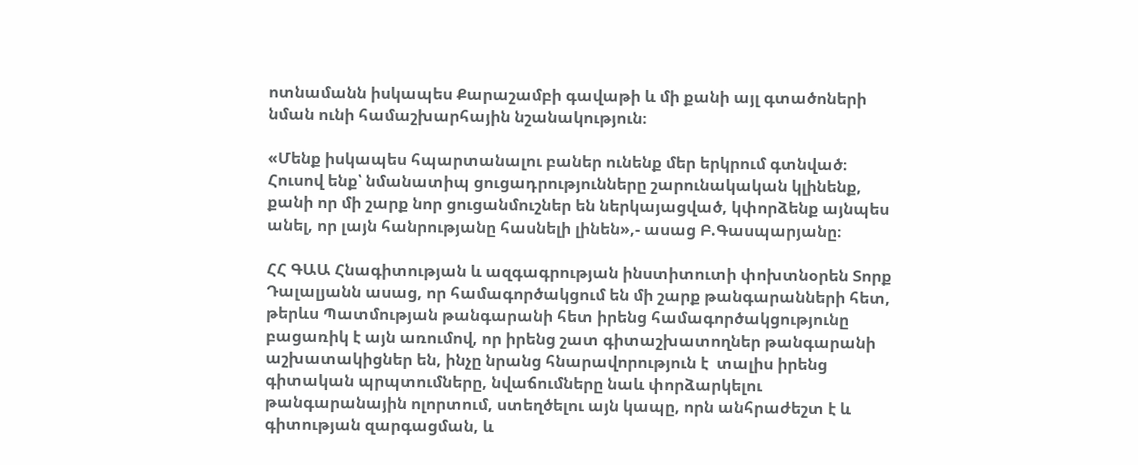ոտնամանն իսկապես Քարաշամբի գավաթի և մի քանի այլ գտածոների նման ունի համաշխարհային նշանակություն։

«Մենք իսկապես հպարտանալու բաներ ունենք մեր երկրում գտնված։  Հուսով ենք՝ նմանատիպ ցուցադրությունները շարունակական կլինենք, քանի որ մի շարք նոր ցուցանմուշներ են ներկայացված, կփորձենք այնպես անել, որ լայն հանրությանը հասնելի լինեն»,- ասաց Բ.Գասպարյանը։

ՀՀ ԳԱԱ Հնագիտության և ազգագրության ինստիտուտի փոխտնօրեն Տորք Դալալյանն ասաց, որ համագործակցում են մի շարք թանգարանների հետ, թերևս Պատմության թանգարանի հետ իրենց համագործակցությունը բացառիկ է այն առումով, որ իրենց շատ գիտաշխատողներ թանգարանի աշխատակիցներ են, ինչը նրանց հնարավորություն է  տալիս իրենց գիտական պրպտումները, նվաճումները նաև փորձարկելու թանգարանային ոլորտում, ստեղծելու այն կապը, որն անհրաժեշտ է և գիտության զարգացման, և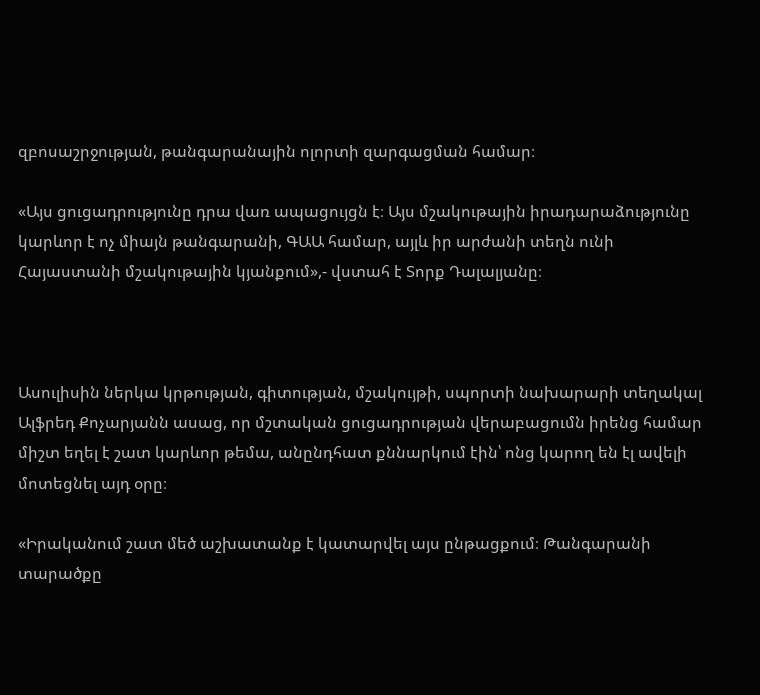զբոսաշրջության, թանգարանային ոլորտի զարգացման համար։

«Այս ցուցադրությունը դրա վառ ապացույցն է։ Այս մշակութային իրադարաձությունը կարևոր է ոչ միայն թանգարանի, ԳԱԱ համար, այլև իր արժանի տեղն ունի Հայաստանի մշակութային կյանքում»,- վստահ է Տորք Դալալյանը։



Ասուլիսին ներկա կրթության, գիտության, մշակույթի, սպորտի նախարարի տեղակալ Ալֆրեդ Քոչարյանն ասաց, որ մշտական ցուցադրության վերաբացումն իրենց համար միշտ եղել է շատ կարևոր թեմա, անընդհատ քննարկում էին՝ ոնց կարող են էլ ավելի մոտեցնել այդ օրը։

«Իրականում շատ մեծ աշխատանք է կատարվել այս ընթացքում։ Թանգարանի տարածքը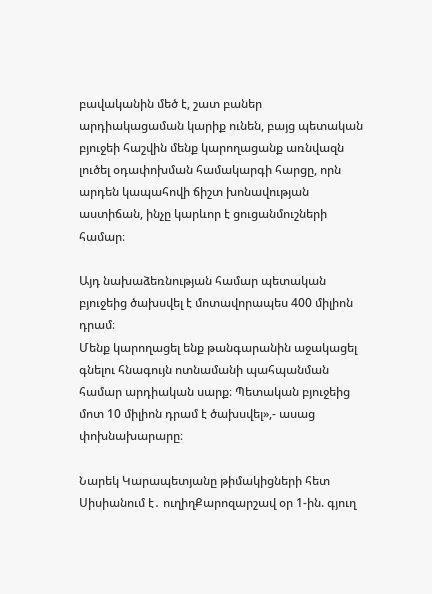բավականին մեծ է, շատ բաներ արդիակացաման կարիք ունեն, բայց պետական բյուջեի հաշվին մենք կարողացանք առնվազն լուծել օդափոխման համակարգի հարցը, որն արդեն կապահովի ճիշտ խոնավության աստիճան, ինչը կարևոր է ցուցանմուշների համար։

Այդ նախաձեռնության համար պետական բյուջեից ծախսվել է մոտավորապես 400 միլիոն դրամ։
Մենք կարողացել ենք թանգարանին աջակացել գնելու հնագույն ոտնամանի պահպանման համար արդիական սարք։ Պետական բյուջեից մոտ 10 միլիոն դրամ է ծախսվել»,- ասաց փոխնախարարը։

Նարեկ Կարապետյանը թիմակիցների հետ Սիսիանում է․ ուղիղՔարոզարշավ օր 1-ին. գյուղ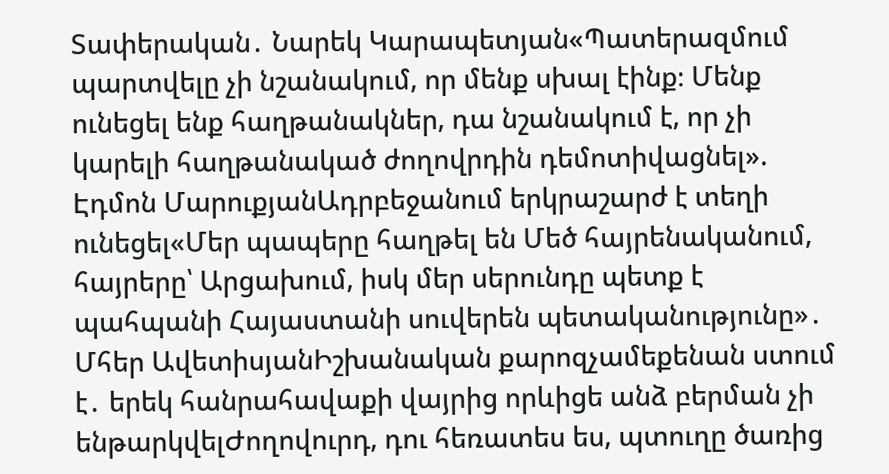Տափերական․ Նարեկ Կարապետյան«Պատերազմում պարտվելը չի նշանակում, որ մենք սխալ էինք։ Մենք ունեցել ենք հաղթանակներ, դա նշանակում է, որ չի կարելի հաղթանակած ժողովրդին դեմոտիվացնել». Էդմոն ՄարուքյանԱդրբեջանում երկրաշարժ է տեղի ունեցել«Մեր պապերը հաղթել են Մեծ հայրենականում, հայրերը՝ Արցախում, իսկ մեր սերունդը պետք է պահպանի Հայաստանի սուվերեն պետականությունը»․ Մհեր ԱվետիսյանԻշխանական քարոզչամեքենան ստում է․ երեկ հանրահավաքի վայրից որևիցե անձ բերման չի ենթարկվելԺողովուրդ, դու հեռատես ես, պտուղը ծառից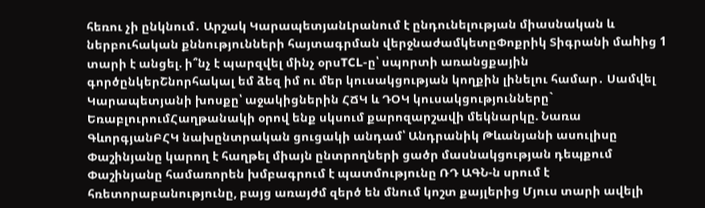հեռու չի ընկնում․ Արշակ ԿարապետյանԼրանում է ընդունելության միասնական և ներբուհական քննությունների հայտագրման վերջնաժամկետըՓոքրիկ Տիգրանի մաhից 1 տարի է անցել. ի՞նչ է պարզվել մինչ օրսTCL-ը՝ սպորտի առանցքային գործընկերՇնորհակալ եմ ձեզ իմ ու մեր կուսակցության կողքին լինելու համար․ Սամվել Կարապետյանի խոսքը՝ աջակիցներին ՀՃԿ և ԴՕԿ կուսակցությունները` ԵռաբլուրումՀաղթանակի օրով ենք սկսում քարոզարշավի մեկնարկը. Նառա ԳևորգյանԲՀԿ նախընտրական ցուցակի անդամ՝ Անդրանիկ Թևանյանի ասուլիսը Փաշինյանը կարող է հաղթել միայն ընտրողների ցածր մասնակցության դեպքում Փաշինյանը համառորեն խմբագրում է պատմությունը ՌԴ ԱԳՆ-ն սրում է հռետորաբանությունը, բայց առայժմ զերծ են մնում կոշտ քայլերից Մյուս տարի ավելի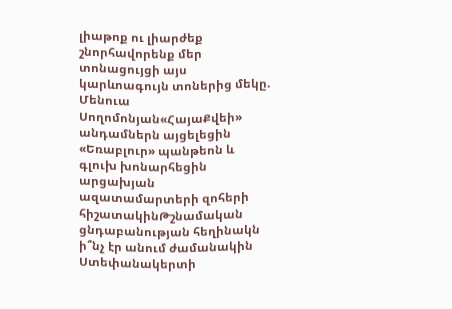լիաթոք ու լիարժեք շնորհավորենք մեր տոնացույցի այս կարևոագույն տոներից մեկը. Մենուա Սողոմոնյան«ՀայաՔվեի» անդամներն այցելեցին «Եռաբլուր» պանթեոն և գլուխ խոնարհեցին արցախյան ազատամարտերի զոհերի հիշատակինԹշնամական ցնդաբանության հեղինակն ի՞նչ էր անում ժամանակին Ստեփանակերտի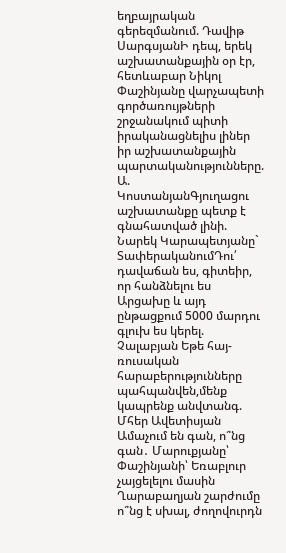եղբայրական գերեզմանում. Դավիթ ՍարգսյանԻ դեպ, երեկ աշխատանքային օր էր, հետևաբար Նիկոլ Փաշինյանը վարչապետի գործառույթների շրջանակում պիտի իրականացնելիս լիներ իր աշխատանքային պարտականությունները. Ա. ԿոստանյանԳյուղացու աշխատանքը պետք է գնահատված լինի. Նարեկ Կարապետյանը` ՏափերականումԴու՛ դավաճան ես, գիտեիր, որ հանձնելու ես Արցախը և այդ ընթացքում 5000 մարդու գլուխ ես կերել. Չալաբյան Եթե հայ-ռուսական հարաբերությունները պահպանվեն,մենք կապրենք անվտանգ. Մհեր Ավետիսյան Ամաչում են գան, ո՞նց գան․ Մարուքյանը՝ Փաշինյանի՝ Եռաբլուր չայցելելու մասին Ղարաբաղյան շարժումը ո՞նց է սխալ, ժողովուրդն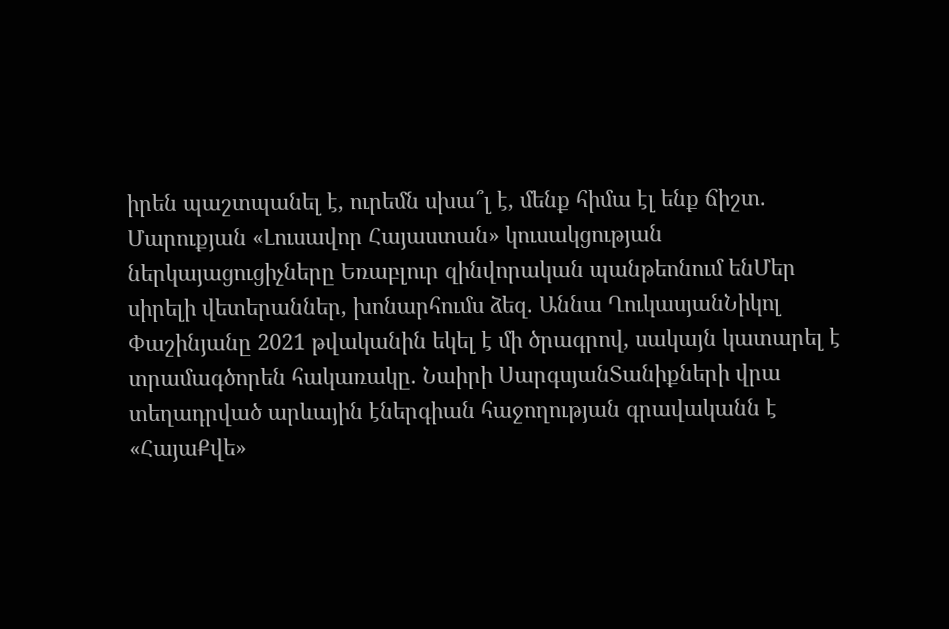իրեն պաշտպանել է, ուրեմն սխա՞լ է, մենք հիմա էլ ենք ճիշտ. Մարուքյան «Լուսավոր Հայաստան» կուսակցության ներկայացուցիչները Եռաբլուր զինվորական պանթեոնում ենՄեր սիրելի վետերաններ, խոնարհումս ձեզ. Աննա ՂուկասյանՆիկոլ Փաշինյանը 2021 թվականին եկել է մի ծրագրով, սակայն կատարել է տրամագծորեն հակառակը․ Նաիրի ՍարգսյանՏանիքների վրա տեղադրված արևային էներգիան հաջողության գրավականն է «ՀայաՔվե»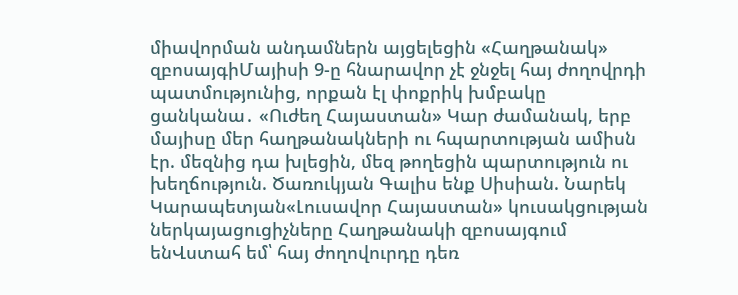միավորման անդամներն այցելեցին «Հաղթանակ» զբոսայգիՄայիսի 9-ը հնարավոր չէ ջնջել հայ ժողովրդի պատմությունից, որքան էլ փոքրիկ խմբակը ցանկանա․ «Ուժեղ Հայաստան» Կար ժամանակ, երբ մայիսը մեր հաղթանակների ու հպարտության ամիսն էր. մեզնից դա խլեցին, մեզ թողեցին պարտություն ու խեղճություն. Ծառուկյան Գալիս ենք Սիսիան. Նարեկ Կարապետյան«Լուսավոր Հայաստան» կուսակցության ներկայացուցիչները Հաղթանակի զբոսայգում ենՎստահ եմ՝ հայ ժողովուրդը դեռ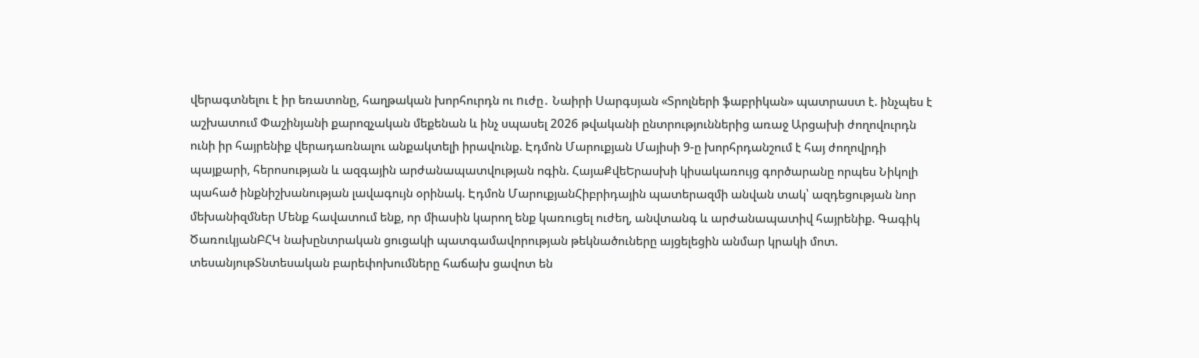վերագտնելու է իր եռատոնը, հաղթական խորհուրդն ու nւժը․ Նաիրի Սարգսյան «Տրոլների ֆաբրիկան» պատրաստ է. ինչպես է աշխատում Փաշինյանի քարոզչական մեքենան և ինչ սպասել 2026 թվականի ընտրություններից առաջ Արցախի ժողովուրդն ունի իր հայրենիք վերադառնալու անքակտելի իրավունք. Էդմոն Մարուքյան Մայիսի 9-ը խորհրդանշում է հայ ժողովրդի պայքարի, հերոսության և ազգային արժանապատվության ոգին. ՀայաՔվեԵրասխի կիսակառույց գործարանը որպես Նիկոլի պահած ինքնիշխանության լավագույն օրինակ. Էդմոն ՄարուքյանՀիբրիդային պատերազմի անվան տակ՝ ազդեցության նոր մեխանիզմներ Մենք հավատում ենք, որ միասին կարող ենք կառուցել ուժեղ, անվտանգ և արժանապատիվ հայրենիք. Գագիկ ԾառուկյանԲՀԿ նախընտրական ցուցակի պատգամավորության թեկնածուները այցելեցին անմար կրակի մոտ. տեսանյութՏնտեսական բարեփոխումները հաճախ ցավոտ են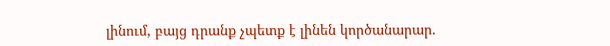լինում, բայց դրանք չպետք է լինեն կործանարար.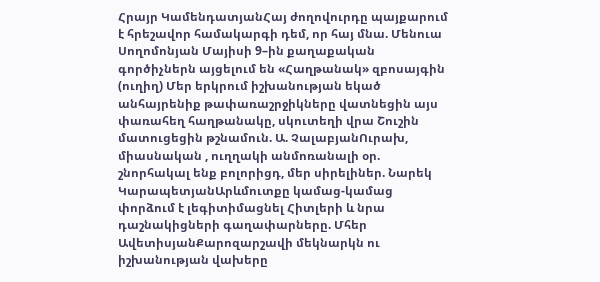Հրայր ԿամենդատյանՀայ ժողովուրդը պայքարում է հրեշավոր համակարգի դեմ, որ հայ մնա. Մենուա Սողոմոնյան Մայիսի 9–ին քաղաքական գործիչներն այցելում են «Հաղթանակ» զբոսայգին (ուղիղ) Մեր երկրում իշխանության եկած անհայրենիք թափառաշրջիկները վատնեցին այս փառահեղ հաղթանակը, սկուտեղի վրա Շուշին մատուցեցին թշնամուն. Ա. ՉալաբյանՈւրախ, միասնական , ուղղակի անմոռանալի օր. շնորհակալ ենք բոլորիցդ, մեր սիրելիներ. Նարեկ ԿարապետյանԱրևմուտքը կամաց-կամաց փորձում է լեգիտիմացնել Հիտլերի և նրա դաշնակիցների գաղափարները. Մհեր ԱվետիսյանՔարոզարշավի մեկնարկն ու իշխանության վախերը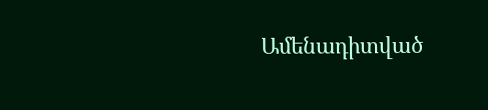Ամենադիտված